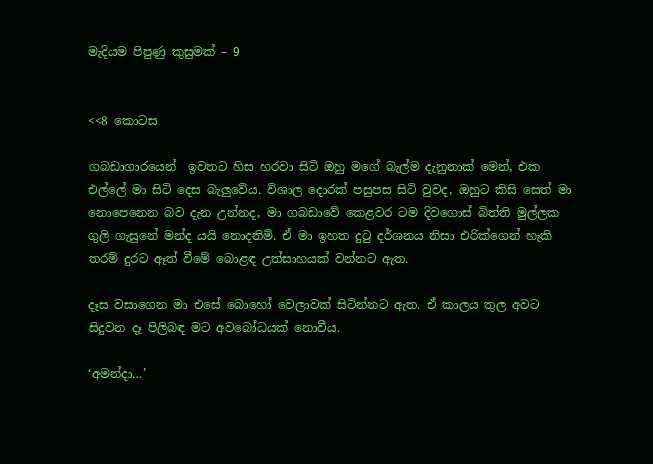මැදියම පිපුණු කුසුමක් – 9


<<8 කොටස

ගබඩාගාරයෙන්  ඉවතට හිස හරවා සිටි ඔහු මගේ බැල්ම දැනුනාක් මෙන්, එක එල්ලේ මා සිටි දෙස බැලුවේය. විශාල දොරක් පසුපස සිටි වුවද, ඔහුට කිසි සෙත් මා නොපෙනෙන බව දැන උන්නද, මා ගබඩාවේ කෙළවර ටම දිවගොස් බිත්ති මුල්ලක ගුලි ගැසුනේ මන්ද යයි නොදනිමි. ඒ මා ඉහත දුටු දර්ශනය නිසා එරික්ගෙන් හැකි තරම් දුරට ඈත් වීමේ බොළඳ උත්සාහයක් වන්නට ඇත.

දෑස වසාගෙන මා එසේ බොහෝ වෙලාවක් සිටින්නට ඇත. ඒ කාලය තුල අවට සිදුවන දෑ පිලිබඳ මට අවබෝධයක් නොවීය.

‘අමන්දා…’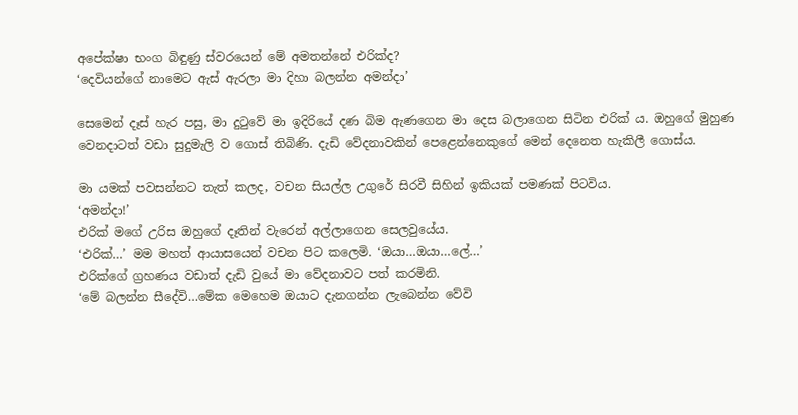අපේක්ෂා භංග බිඳුණු ස්වරයෙන් මේ අමතන්නේ එරික්ද?
‘දෙවියන්ගේ නාමෙට ඇස් ඇරලා මා දිහා බලන්න අමන්දා’

සෙමෙන් දෑස් හැර පසු, මා දුටුවේ මා ඉදිරියේ දණ බිම ඇණගෙන මා දෙස බලාගෙන සිටින එරික් ය. ඔහුගේ මුහුණ වෙනදාටත් වඩා සුදුමැලි ව ගොස් තිබිණි. දැඩි වේදනාවකින් පෙළෙන්නෙකුගේ මෙන් දෙනෙත හැකිලී ගොස්ය.

මා යමක් පවසන්නට තැත් කලද, වචන සියල්ල උගුරේ සිරවී සිහින් ඉකියක් පමණක් පිටවිය.
‘අමන්දා!’
එරික් මගේ උරිස ඔහුගේ දෑතින් වැරෙන් අල්ලාගෙන සෙලවුයේය.
‘එරික්…’ මම මහත් ආයාසයෙන් වචන පිට කලෙමි. ‘ඔයා…ඔයා…ලේ…’
එරික්ගේ ග්‍රහණය වඩාත් දැඩි වුයේ මා වේදනාවට පත් කරමිනි.
‘මේ බලන්න සීදේවි…මේක මෙහෙම ඔයාට දැනගන්න ලැබෙන්න වේවි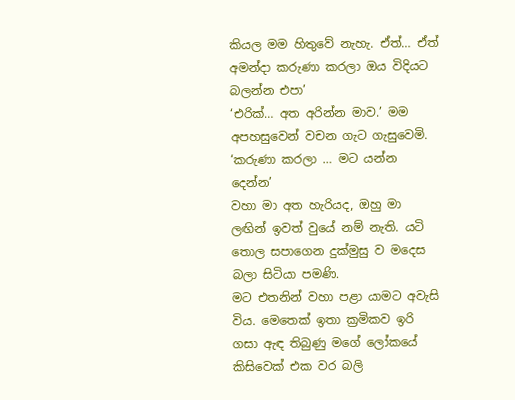කියල මම හිතුවේ නැහැ. ඒත්… ඒත් අමන්දා කරුණා කරලා ඔය විදියට බලන්න එපා’
‘එරික්… අත අරින්න මාව.’ මම අපහසුවෙන් වචන ගැට ගැසුවෙමි. ‘කරුණා කරලා … මට යන්න දෙන්න’
වහා මා අත හැරියද, ඔහු මා ලඟින් ඉවත් වුයේ නම් නැති. යටි තොල සපාගෙන දුක්මුසු ව මදෙස බලා සිටියා පමණි.
මට එතනින් වහා පළා යාමට අවැසි විය. මෙතෙක් ඉතා ක්‍රමිකව ඉරි ගසා ඇඳ තිබුණු මගේ ලෝකයේ කිසිවෙක් එක වර බලි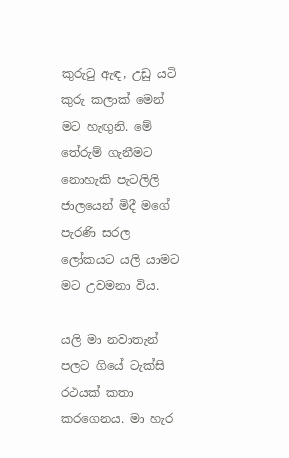කුරුටු ඇඳ, උඩු යටි කුරු කලාක් මෙන් මට හැඟුනි. මේ තේරුම් ගැනීමට නොහැකි පැටලිලි ජාලයෙන් මිදී මගේ පැරණි සරල ලෝකයට යලි යාමට මට උවමනා විය.

යලි මා නවාතැන් පලට ගියේ ටැක්සි රථයක් කතා කරගෙනය. මා හැර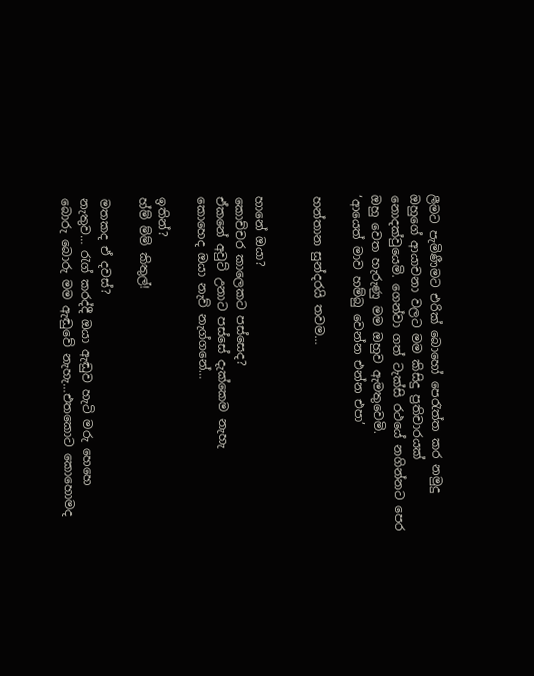ලීමට පැමිණීමට එරික් බොහෝ පෙරැත්ත කර නමුදු ඔහුගේ ආයාචනා වලට මම කිසිදු ප්‍රතිචාරයක් නොදක්වුයෙමි. ගෙන්වා ගත් ටැක්සි රථයේ නගින්නට පෙර ඔහු වෙත හැරුණු මම ඔහුව ඇමතුවෙමි.
‘ආයෙත් මාව හම්බු වෙන්න එන්න එපා’

හන්තාන සුන්දරයි තවම…


හානේ ඔයා?
කොච්චර කාලෙකට පස්සෙද?
ඒකනේ අවුට් උනාට පස්සේ දැක්කෙම නැහැ
කොහෙද ඔයා නැව් නැග්ගනේ…

ඉතින්?
හ්ම් ම්ම් කිතුල්!

මතකද ඒ දවස්?
නැතුව… රැග් කරද්දී ඔයා ඇඬුව හැටි මරු හෙහෙ
බොරු බොරු මම ඇඬුවේ නැහැ…එතකොට කොහොමද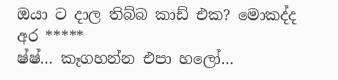ඔයා ට දාල තිබ්බ කාඩ් එක? මොකද්ද අර *****
ෂ්ෂ්… කෑගහන්න එපා හලෝ…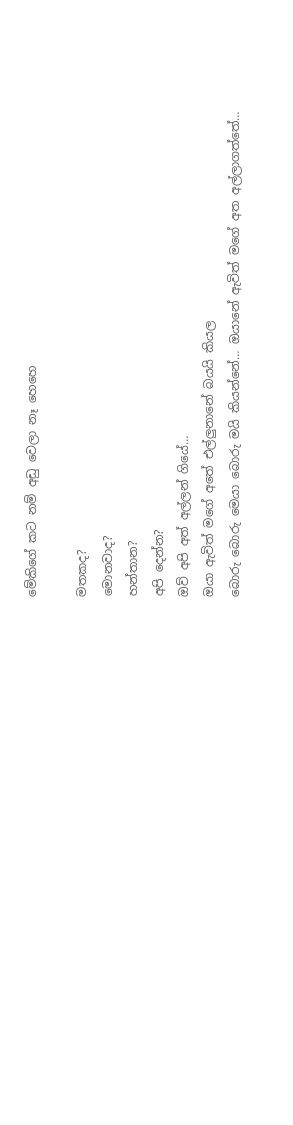මේකිගේ කට නම් අඩු වෙලා නෑ හෙහෙ

මතකද?
මොනවාද?
හන්තාන?
අපි දෙන්න?
ඔව් අපි අත් අල්ලන් ගියේ…
ඔයා ඇවිත් මගේ අතේ එල්ලුනානේ බයයි කියල
බොරු බොරු මෙයා බොරු මයි කියන්නේ… ඔයානේ ඇවිත් මගේ අත අල්ලාගත්තේ…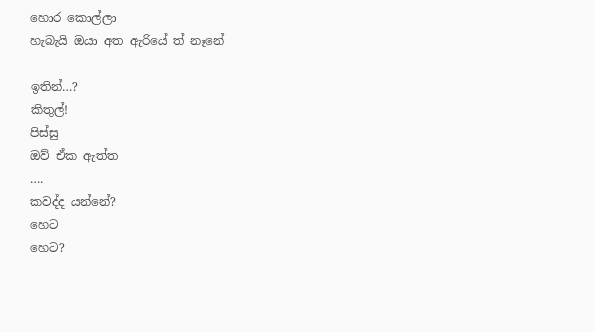හොර කොල්ලා
හැබැයි ඔයා අත ඇරියේ ත් නෑනේ

ඉතින්…?
කිතුල්!
පිස්සු
ඔව් ඒක ඇත්ත
….
කවද්ද යන්නේ?
හෙට
හෙට?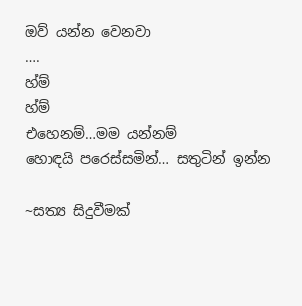ඔව් යන්න වෙනවා
….
හ්ම්
හ්ම්
එහෙනම්…මම යන්නම්
හොඳයි පරෙස්සමින්… සතුටින් ඉන්න

~සත්‍ය සිදුවීමක්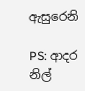ඇසුරෙනි

PS: ආදර නිල්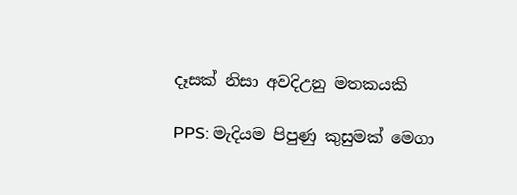දෑසක් නිසා අවදිඋනු මතකයකි

PPS: මැදියම පිපුණු කුසුමක් මෙගා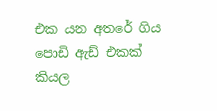එක යන අතරේ ගිය පොඩි ඇඩ් එකක් කියල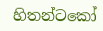හිතන්ටකෝ